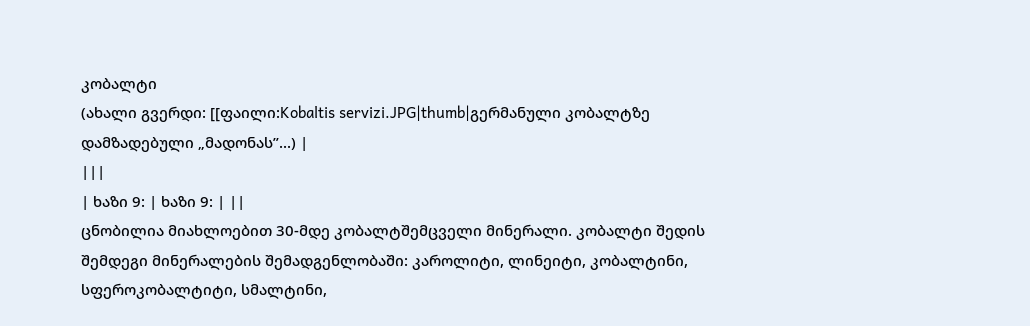კობალტი
(ახალი გვერდი: [[ფაილი:Kobaltis servizi.JPG|thumb|გერმანული კობალტზე დამზადებული „მადონას”...) |
|||
| ხაზი 9: | ხაზი 9: | ||
ცნობილია მიახლოებით 30-მდე კობალტშემცველი მინერალი. კობალტი შედის შემდეგი მინერალების შემადგენლობაში: კაროლიტი, ლინეიტი, კობალტინი, სფეროკობალტიტი, სმალტინი,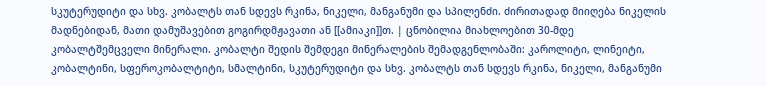სკუტერუდიტი და სხვ. კობალტს თან სდევს რკინა, ნიკელი, მანგანუმი და სპილენძი. ძირითადად მიიღება ნიკელის მადნებიდან, მათი დამუშავებით გოგირდმჟავათი ან [[ამიაკი]]თ. | ცნობილია მიახლოებით 30-მდე კობალტშემცველი მინერალი. კობალტი შედის შემდეგი მინერალების შემადგენლობაში: კაროლიტი, ლინეიტი, კობალტინი, სფეროკობალტიტი, სმალტინი, სკუტერუდიტი და სხვ. კობალტს თან სდევს რკინა, ნიკელი, მანგანუმი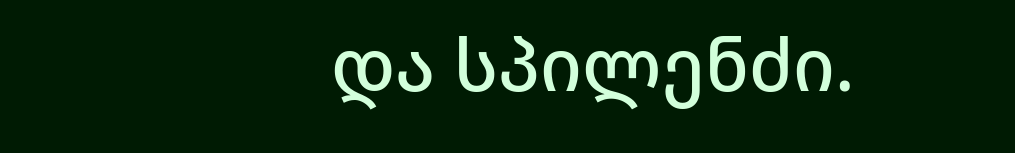და სპილენძი.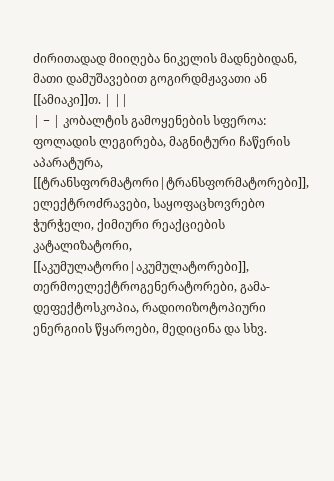ძირითადად მიიღება ნიკელის მადნებიდან, მათი დამუშავებით გოგირდმჟავათი ან [[ამიაკი]]თ. | ||
| − | კობალტის გამოყენების სფეროა: ფოლადის ლეგირება, მაგნიტური ჩაწერის აპარატურა, [[ტრანსფორმატორი|ტრანსფორმატორები]], ელექტროძრავები, საყოფაცხოვრებო ჭურჭელი, ქიმიური რეაქციების კატალიზატორი, [[აკუმულატორი|აკუმულატორები]], თერმოელექტროგენერატორები, გამა-დეფექტოსკოპია, რადიოიზოტოპიური ენერგიის წყაროები, მედიცინა და სხვ.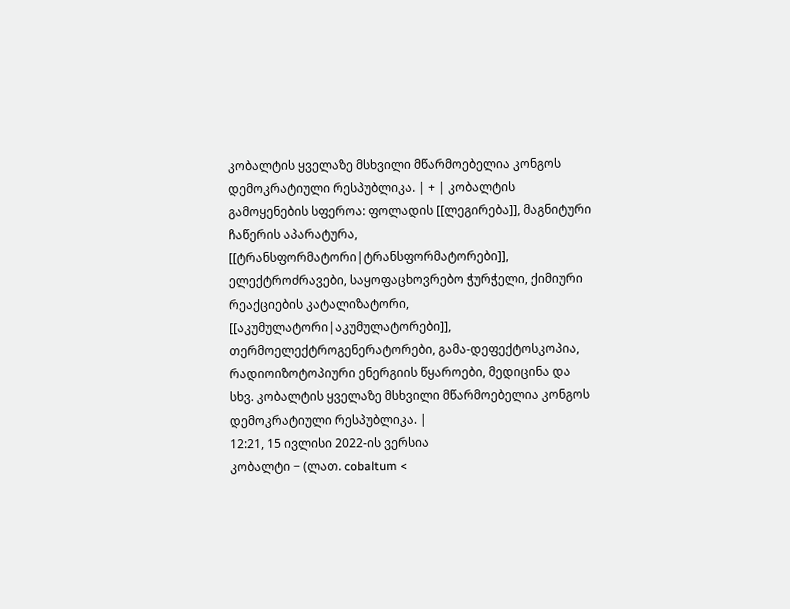კობალტის ყველაზე მსხვილი მწარმოებელია კონგოს დემოკრატიული რესპუბლიკა. | + | კობალტის გამოყენების სფეროა: ფოლადის [[ლეგირება]], მაგნიტური ჩაწერის აპარატურა, [[ტრანსფორმატორი|ტრანსფორმატორები]], ელექტროძრავები, საყოფაცხოვრებო ჭურჭელი, ქიმიური რეაქციების კატალიზატორი, [[აკუმულატორი|აკუმულატორები]], თერმოელექტროგენერატორები, გამა-დეფექტოსკოპია, რადიოიზოტოპიური ენერგიის წყაროები, მედიცინა და სხვ. კობალტის ყველაზე მსხვილი მწარმოებელია კონგოს დემოკრატიული რესპუბლიკა. |
12:21, 15 ივლისი 2022-ის ვერსია
კობალტი − (ლათ. cobaltum <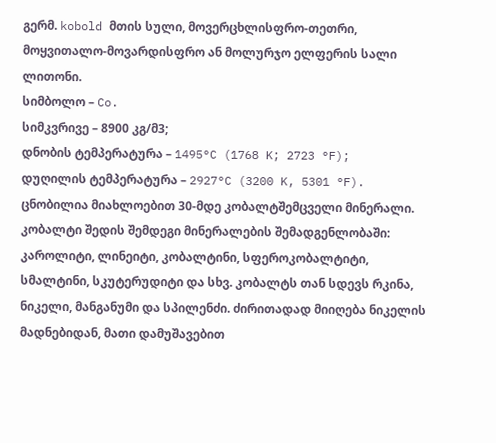გერმ. kobold მთის სული, მოვერცხლისფრო-თეთრი, მოყვითალო-მოვარდისფრო ან მოლურჯო ელფერის სალი ლითონი.
სიმბოლო – Co.
სიმკვრივე – 8900 კგ/მ3;
დნობის ტემპერატურა – 1495°C (1768 K; 2723 °F);
დუღილის ტემპერატურა – 2927°C (3200 K, 5301 °F).
ცნობილია მიახლოებით 30-მდე კობალტშემცველი მინერალი. კობალტი შედის შემდეგი მინერალების შემადგენლობაში: კაროლიტი, ლინეიტი, კობალტინი, სფეროკობალტიტი, სმალტინი, სკუტერუდიტი და სხვ. კობალტს თან სდევს რკინა, ნიკელი, მანგანუმი და სპილენძი. ძირითადად მიიღება ნიკელის მადნებიდან, მათი დამუშავებით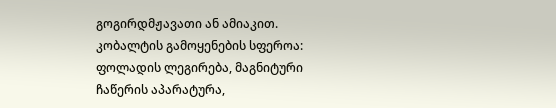გოგირდმჟავათი ან ამიაკით.
კობალტის გამოყენების სფეროა: ფოლადის ლეგირება, მაგნიტური ჩაწერის აპარატურა,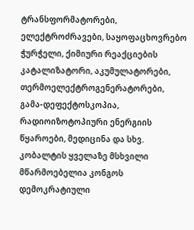ტრანსფორმატორები, ელექტროძრავები, საყოფაცხოვრებო ჭურჭელი, ქიმიური რეაქციების კატალიზატორი, აკუმულატორები, თერმოელექტროგენერატორები, გამა-დეფექტოსკოპია, რადიოიზოტოპიური ენერგიის წყაროები, მედიცინა და სხვ. კობალტის ყველაზე მსხვილი მწარმოებელია კონგოს დემოკრატიული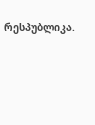რესპუბლიკა.